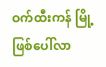ဝက်ထီးကန် မြို့ ဖြစ်ပေါ်လာ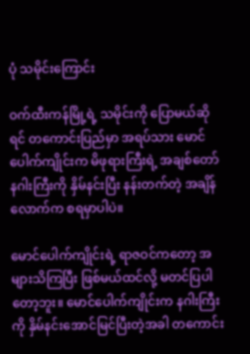ပုံ သမိုင်းကြောင်း

ဝက်ထီးကန်မြို့ရဲ့ သမိုင်းကို ပြောမယ်ဆိုရင် တကောင်းပြည်မှာ အရပ်သား မောင်ပေါက်ကျိုင်းက မိဖုရားကြီးရဲ့ အချစ်တော် နဂါးကြီးကို နှိမ်နင်းပြီး နန်းတက်တဲ့ အချိန်လောက်က စရမှာပါပဲ။

မောင်ပေါက်ကျိုင်းရဲ့ ရာဇဝင်ကတော့ အများသိကြပြီး ဖြစ်မယ်ထင်လို့ မတင်ပြပါတော့ဘူး။ မောင်ပေါက်ကျိုင်းက နဂါးကြီးကို နှိမ်နင်းအောင်မြင်ပြီးတဲ့အခါ တကောင်း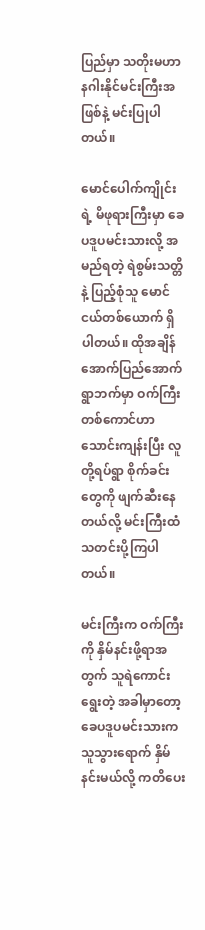ပြည်မှာ သတိုးမဟာနဂါးနိုင်မင်းကြီးအဖြစ်နဲ့ မင်းပြုပါတယ်။

မောင်ပေါက်ကျိုင်းရဲ့ မိဖုရားကြီးမှာ ခေပဒူပမင်းသားလို့ အမည်ရတဲ့ ရဲစွမ်းသတ္တိနဲ့ ပြည့်စုံသူ မောင်ငယ်တစ်ယောက် ရှိပါတယ်။ ထိုအချိန် အောက်ပြည်အောက်ရွာဘက်မှာ ဝက်ကြီး တစ်ကောင်ဟာ သောင်းကျန်းပြီး လူတို့ရပ်ရွာ စိုက်ခင်းတွေကို ဖျက်ဆီးနေတယ်လို့ မင်းကြီးထံ သတင်းပို့ကြပါတယ်။

မင်းကြီးက ဝက်ကြီး ကို နှိမ်နင်းဖို့ရာအတွက် သူရဲကောင်းရွေးတဲ့ အခါမှာတော့ ခေပဒူပမင်းသားက သူသွားရောက် နှိမ်နင်းမယ်လို့ ကတိပေး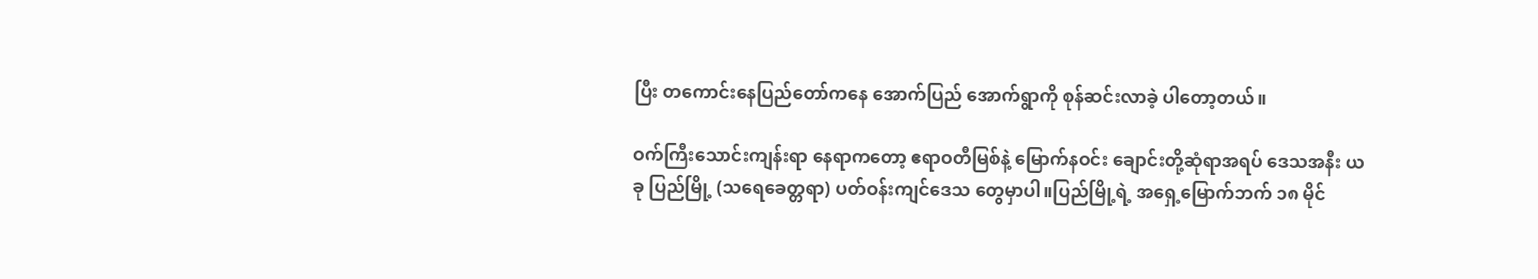ပြီး တကောင်းနေပြည်တော်ကနေ အောက်ပြည် အောက်ရွာကို စုန်ဆင်းလာခဲ့ ပါတော့တယ်။

ဝက်ကြီးသောင်းကျန်းရာ နေရာကတော့ ဧရာဝတီမြစ်နဲ့ မြောက်နဝင်း ချောင်းတို့ဆုံရာအရပ် ဒေသအနီး ယခု ပြည်မြို့ (သရေခေတ္တရာ) ပတ်ဝန်းကျင်ဒေသ တွေမှာပါ။ပြည်မြို့ရဲ့ အရှေ့မြောက်ဘက် ၁၈ မိုင်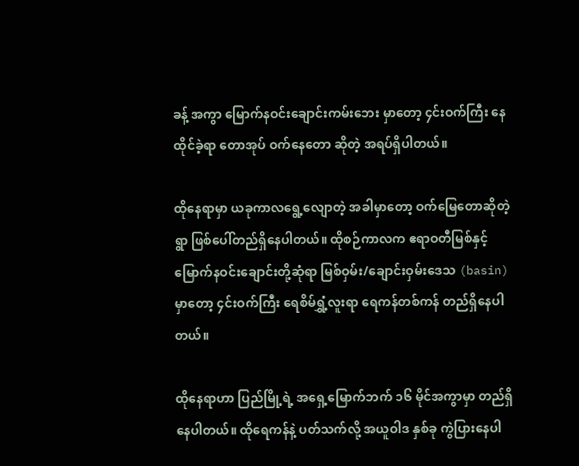ခန့် အကွာ မြောက်နဝင်းချောင်းကမ်းဘေး မှာတော့ ၄င်းဝက်ကြီး နေထိုင်ခဲ့ရာ တောအုပ် ဝက်နေတော ဆိုတဲ့ အရပ်ရှိပါတယ်။

ထိုနေရာမှာ ယခုကာလရွေ့လျောတဲ့ အခါမှာတော့ ဝက်မြေတောဆိုတဲ့ရွာ ဖြစ်ပေါ်တည်ရှိနေပါတယ်။ ထိုစဉ်ကာလက ဧရာဝတီမြစ်နှင့် မြောက်နဝင်းချောင်းတို့ဆုံရာ မြစ်ဝှမ်း/ချောင်းဝှမ်းဒေသ (basin) မှာတော့ ၄င်းဝက်ကြီး ရေစိမ်ရွှံ့လူးရာ ရေကန်တစ်ကန် တည်ရှိနေပါတယ်။

ထိုနေရာဟာ ပြည်မြို့ရဲ့ အရှေ့မြောက်ဘက် ၁၆ မိုင်အကွာမှာ တည်ရှိနေပါတယ်။ ထိုရေကန်နဲ့ ပတ်သက်လို့ အယူဝါဒ နှစ်ခု ကွဲပြားနေပါ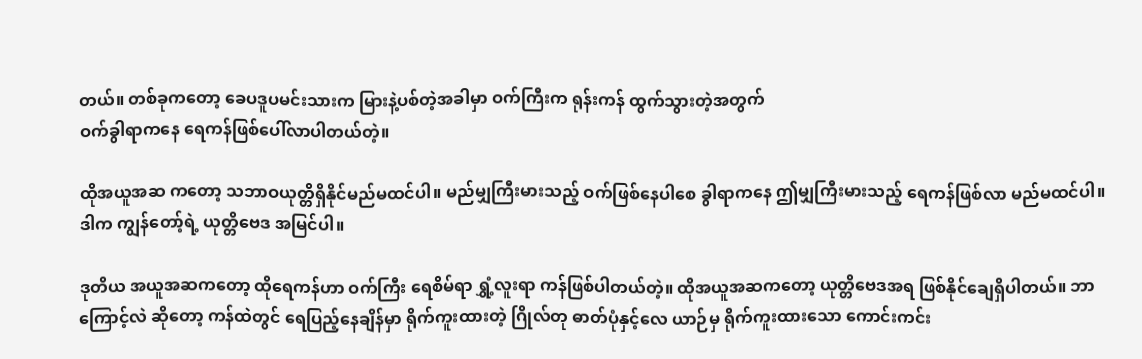တယ်။ တစ်ခုကတော့ ခေပဒူပမင်းသားက မြားနဲ့ပစ်တဲ့အခါမှာ ဝက်ကြီးက ရုန်းကန် ထွက်သွားတဲ့အတွက်
ဝက်ခွါရာကနေ ရေကန်ဖြစ်ပေါ်လာပါတယ်တဲ့။

ထိုအယူအဆ ကတော့ သဘာဝယုတ္တိရှိနိုင်မည်မထင်ပါ။ မည်မျှကြီးမားသည့် ဝက်ဖြစ်နေပါစေ ခွါရာကနေ ဤမျှကြီးမားသည့် ရေကန်ဖြစ်လာ မည်မထင်ပါ။ ဒါက ကျွန်တော့်ရဲ့ ယုတ္တိဗေဒ အမြင်ပါ။

ဒုတိယ အယူအဆကတော့ ထိုရေကန်ဟာ ဝက်ကြီး ရေစိမ်ရာ ရွှံ့လူးရာ ကန်ဖြစ်ပါတယ်တဲ့။ ထိုအယူအဆကတော့ ယုတ္တိဗေဒအရ ဖြစ်နိုင်ချေရှိပါတယ်။ ဘာကြောင့်လဲ ဆိုတော့ ကန်ထဲတွင် ရေပြည့်နေချိန်မှာ ရိုက်ကူးထားတဲ့ ဂြိုလ်တု ဓာတ်ပုံနှင့်လေ ယာဉ်မှ ရိုက်ကူးထားသော ကောင်းကင်း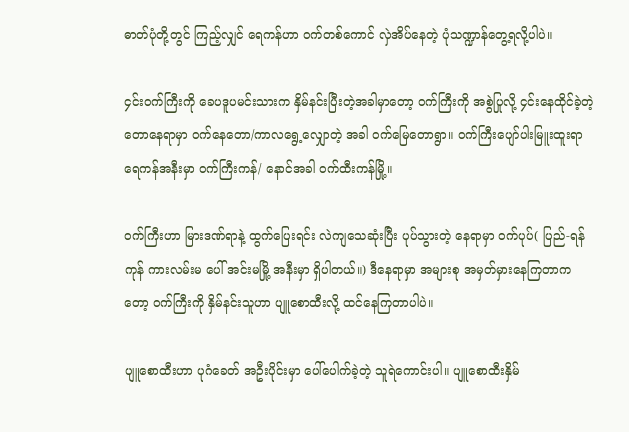ဓာတ်ပုံတို့တွင် ကြည့်လျှင် ရေကန်ဟာ ဝက်တစ်ကောင် လှဲအိပ်နေတဲ့ ပုံသဏ္ဍာန်တွေ့ရလို့ပါပဲ။

၄င်းဝက်ကြီးကို ခေပဒူပမင်းသားက နှိမ်နင်းပြီးတဲ့အခါမှာတော့ ဝက်ကြီးကို အစွဲပြုလို့ ၄င်းနေထိုင်ခဲ့တဲ့ တောနေရာမှာ ဝက်နေတော/ကာလရွေ့လျှောတဲ့ အခါ ဝက်မြေတောရွာ။ ဝက်ကြီးပျော်ပါးမြူးထူးရာ ရေကန်အနီးမှာ ဝက်ကြီးကန်/ နောင်အခါ ဝက်ထီးကန်မြို့။

ဝက်ကြီးဟာ မြားဒဏ်ရာနဲ့ ထွက်ပြေးရင်း လဲကျသေဆုံးပြီး ပုပ်သွားတဲ့ နေရာမှာ ဝက်ပုပ်( ပြည်-ရန်ကုန် ကားလမ်းမ ပေါ် အင်းမမြို့ အနီးမှာ ရှိပါတယ်။) ဒီနေရာမှာ အများစု အမှတ်မှားနေကြတာကတော့ ဝက်ကြီးကို နှိမ်နင်းသူဟာ ပျူစောထီးလို့ ထင်နေကြတာပါပဲ။

ပျူစောထီးဟာ ပုဂံခေတ် အဦးပိုင်းမှာ ပေါ်ပေါက်ခဲ့တဲ့ သူရဲကောင်းပါ။ ပျူစောထီးနှိမ်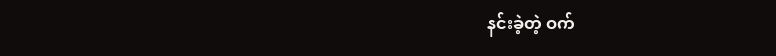နင်းခဲ့တဲ့ ဝက်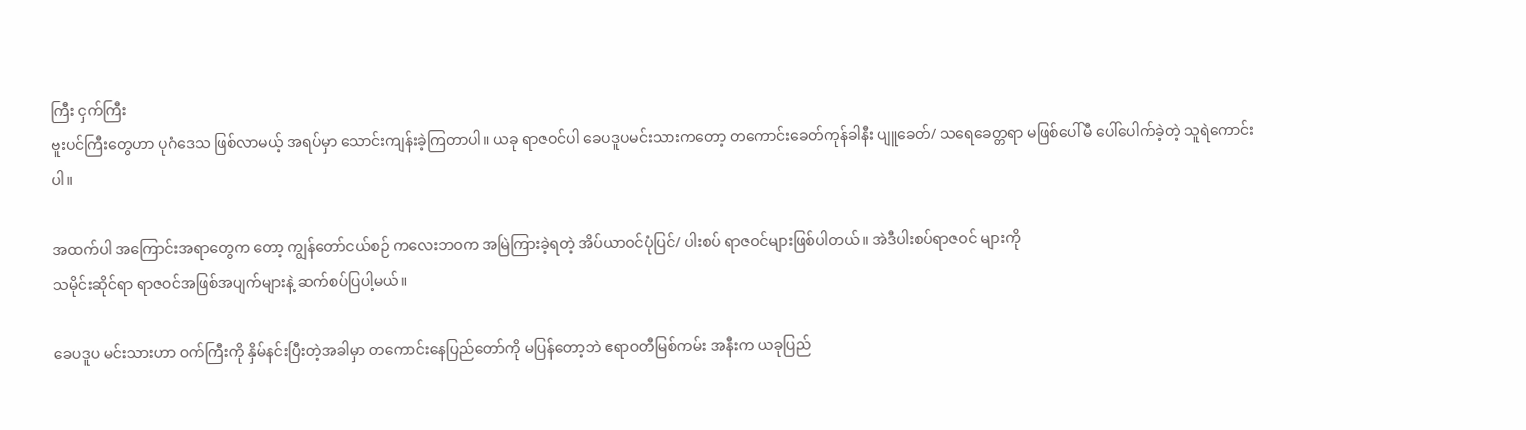ကြီး ငှက်ကြီး
ဗူးပင်ကြီးတွေဟာ ပုဂံဒေသ ဖြစ်လာမယ့် အရပ်မှာ သောင်းကျန်းခဲ့ကြတာပါ။ ယခု ရာဇဝင်ပါ ခေပဒူပမင်းသားကတော့ တကောင်းခေတ်ကုန်ခါနီး ပျူခေတ်/ သရေခေတ္တရာ မဖြစ်ပေါ်မီ ပေါ်ပေါက်ခဲ့တဲ့ သူရဲကောင်းပါ။

အထက်ပါ အကြောင်းအရာတွေက တော့ ကျွန်တော်ငယ်စဉ် ကလေးဘဝက အမြဲကြားခဲ့ရတဲ့ အိပ်ယာဝင်ပုံပြင်/ ပါးစပ် ရာဇဝင်များဖြစ်ပါတယ်။ အဲဒီပါးစပ်ရာဇဝင် များကို
သမိုင်းဆိုင်ရာ ရာဇဝင်အဖြစ်အပျက်များနဲ့ ဆက်စပ်ပြပါ့မယ်။

ခေပဒူပ မင်းသားဟာ ဝက်ကြီးကို နှိမ်နင်းပြီးတဲ့အခါမှာ တကောင်းနေပြည်တော်ကို မပြန်တော့ဘဲ ဧရာဝတီမြစ်ကမ်း အနီးက ယခုပြည်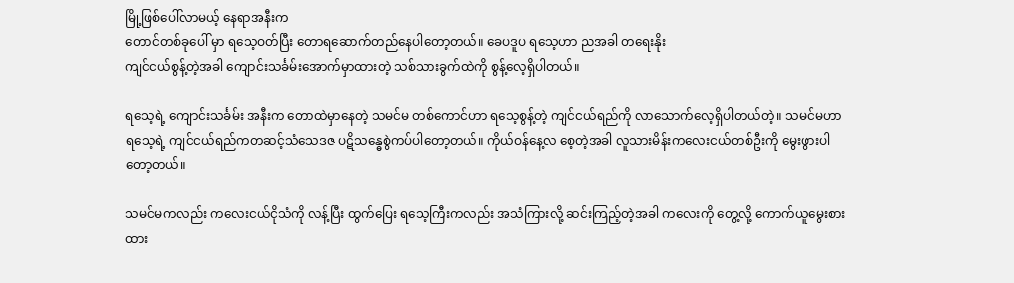မြို့ဖြစ်ပေါ်လာမယ့် နေရာအနီးက
တောင်တစ်ခုပေါ် မှာ ရသေ့ဝတ်ပြီး တောရဆောက်တည်နေပါတော့တယ်။ ခေပဒူပ ရသေ့ဟာ ညအခါ တရေးနိုး
ကျင်ငယ်စွန့်တဲ့အခါ ကျောင်းသင်္ခမ်းအောက်မှာထားတဲ့ သစ်သားခွက်ထဲကို စွန့်လေ့ရှိပါတယ်။

ရသေ့ရဲ့ ကျောင်းသင်္ခမ်း အနီးက တောထဲမှာနေတဲ့ သမင်မ တစ်ကောင်ဟာ ရသေ့စွန့်တဲ့ ကျင်ငယ်ရည်ကို လာသောက်လေ့ရှိပါတယ်တဲ့။ သမင်မဟာ ရသေ့ရဲ့ ကျင်ငယ်ရည်ကတဆင့်သံသေဒဇ ပဋိသန္ဓေစွဲကပ်ပါတော့တယ်။ ကိုယ်ဝန်နေ့လ စေ့တဲ့အခါ လူသားမိန်းကလေးငယ်တစ်ဦးကို မွေးဖွားပါတော့တယ်။

သမင်မကလည်း ကလေးငယ်ငိုသံကို လန့်ပြီး ထွက်ပြေး ရသေ့ကြီးကလည်း အသံကြားလို့ ဆင်းကြည့်တဲ့အခါ ကလေးကို တွေ့လို့ ကောက်ယူမွေးစားထား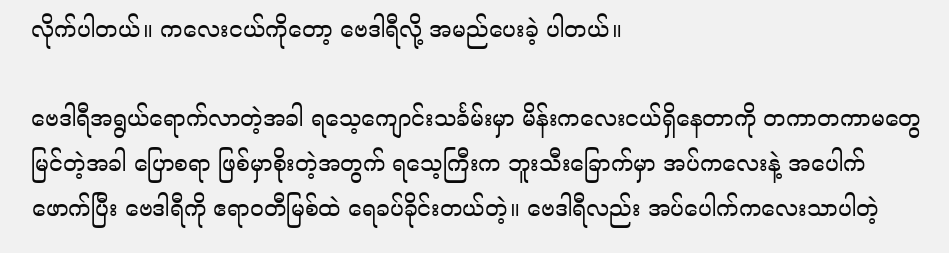လိုက်ပါတယ်။ ကလေးငယ်ကိုတော့ ဗေဒါရီလို့ အမည်ပေးခဲ့ ပါတယ်။

ဗေဒါရီအရွယ်ရောက်လာတဲ့အခါ ရသေ့ကျောင်းသင်္ခမ်းမှာ မိန်းကလေးငယ်ရှိနေတာကို တကာတကာမတွေ မြင်တဲ့အခါ ပြောစရာ ဖြစ်မှာစိုးတဲ့အတွက် ရသေ့ကြီးက ဘူးသီးခြောက်မှာ အပ်ကလေးနဲ့ အပေါက်ဖောက်ပြီး ဗေဒါရီကို ဧရာဝတီမြစ်ထဲ ရေခပ်ခိုင်းတယ်တဲ့။ ဗေဒါရီလည်း အပ်ပေါက်ကလေးသာပါတဲ့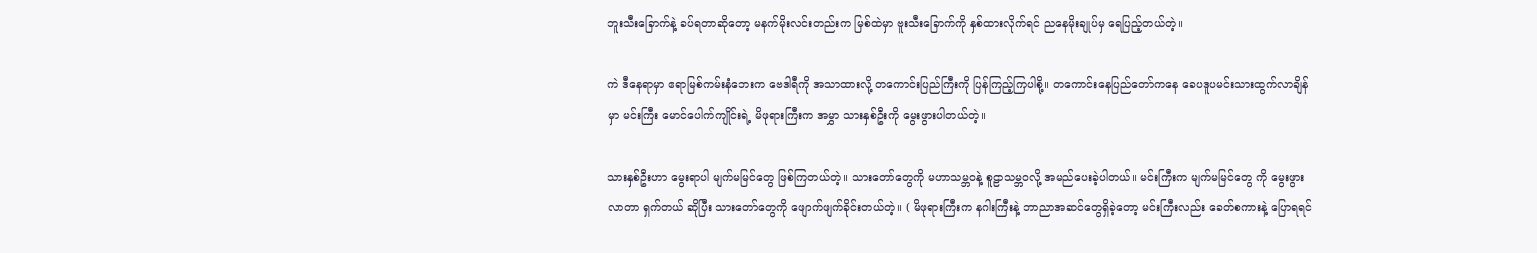ဘူးသီးခြောက်နဲ့ ခပ်ရတာဆိုတော့ မနက်မိုးလင်းတည်းက မြစ်ထဲမှာ ဗူးသီးခြောက်ကို နှစ်ထားလိုက်ရင် ညနေမိုးချုပ်မှ ရေပြည့်တယ်တဲ့။

ကဲ ဒီနေရာမှာ ဧရာမြစ်ကမ်းနံဘေးက ဗေဒါရီကို အသာထားလို့ တကောင်းပြည်ကြီးကို ပြန်ကြည့်ကြပါစို့။ တကောင်းနေပြည်တော်ကနေ ခေပဒူပမင်းသားထွက်လာချိန်မှာ မင်းကြီး မောင်ပေါက်ကျိုင်းရဲ့ မိဖုရားကြီးက အမွှာ သားနှစ်ဦးကို မွေးဖွားပါတယ်တဲ့။

သားနှစ်ဦးဟာ မွေးရာပါ မျက်မမြင်တွေ ဖြစ်ကြတယ်တဲ့။ သားတော်တွေကို မဟာသမ္ဘဝနဲ့ စူဠာသမ္ဘဝလို့ အမည်ပေးခဲ့ပါတယ်။ မင်းကြီးက မျက်မမြင်တွေ ကို မွေးဖွားလာတာ ရှက်တယ် ဆိုပြီး သားတော်တွေကို ဖျောက်ဖျက်ခိုင်းတယ်တဲ့။ ( မိဖုရားကြီးက နဂါးကြီးနဲ့ ဘာညာအဆင်တွေရှိခဲ့တော့ မင်းကြီးလည်း ခေတ်စကားနဲ့ ပြောရရင်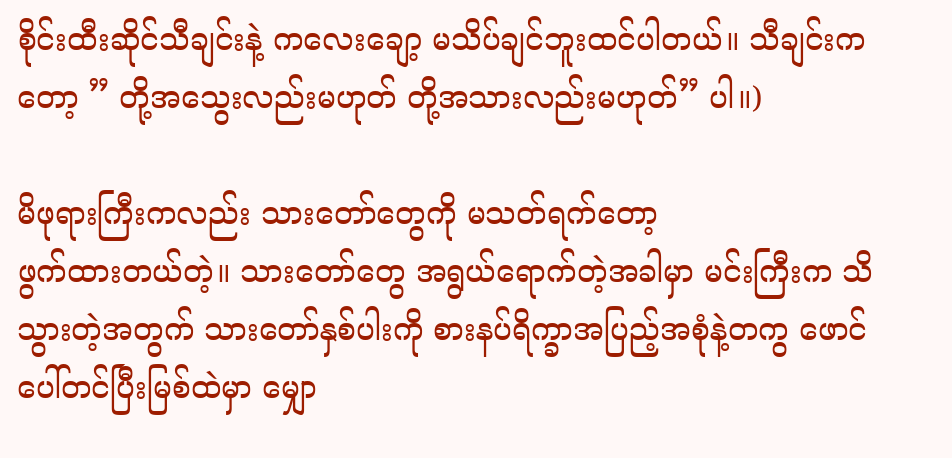စိုင်းထီးဆိုင်သီချင်းနဲ့ ကလေးချော့ မသိပ်ချင်ဘူးထင်ပါတယ်။ သီချင်းကတော့ ” တို့အသွေးလည်းမဟုတ် တို့အသားလည်းမဟုတ်” ပါ။)

မိဖုရားကြီးကလည်း သားတော်တွေကို မသတ်ရက်တော့
ဖွက်ထားတယ်တဲ့။ သားတော်တွေ အရွယ်ရောက်တဲ့အခါမှာ မင်းကြီးက သိသွားတဲ့အတွက် သားတော်နှစ်ပါးကို စားနပ်ရိက္ခာအပြည့်အစုံနဲ့တကွ ဖောင်ပေါ်တင်ပြီးမြစ်ထဲမှာ မျှော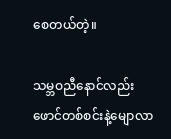စေတယ်တဲ့။

သမ္ဘဝညီနောင်လည်း ဖောင်တစ်စင်းနဲ့မျောလာ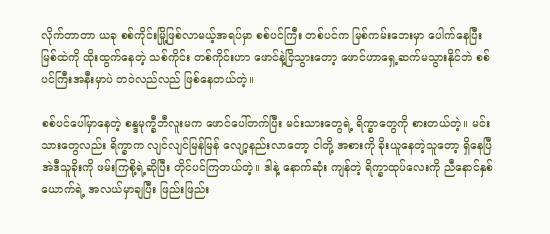လိုက်တာတာ ယခု စစ်ကိုင်းမြို့ဖြစ်လာမယ့်အရပ်မှာ စစ်ပင်ကြီး တစ်ပင်က မြစ်ကမ်းဘေးမှာ ပေါက်နေပြီး မြစ်ထဲကို ထိုးထွက်နေတဲ့ သစ်ကိုင်း တစ်ကိုင်းဟာ ဖောင်နဲ့ငြိသွားတော့ ဖောင်ဟာရှေ့ဆက်မသွားနိုင်ဘဲ စစ်ပင်ကြီးအနီးမှာပဲ တဝဲလည်လည် ဖြစ်နေတယ်တဲ့။

စစ်ပင်ပေါ်မှာနေတဲ့ စန္ဒမုက္ခီဘီလူးမက ဖောင်ပေါ်တက်ပြီး မင်းသားတွေရဲ့ ရိက္ခာတွေကို စားတယ်တဲ့။ မင်းသားတွေလည်း ရိက္ခာက လျင်လျင်မြန်မြန် လျော့နည်းလာတော့ ငါတို့ အစားကို ခိုးယူနေတဲ့သူတော့ ရှိနေပြီ အဲဒီသူခိုးကို ဖမ်းကြစို့ရဲ့ဆိုပြီး တိုင်ပင်ကြတယ်တဲ့။ ဒါနဲ့ နောက်ဆုံး ကျန်တဲ့ ရိက္ခာထုပ်လေးကို ညီနောင်နှစ်ယောက်ရဲ့ အလယ်မှာချပြီး ဖြည်းဖြည်း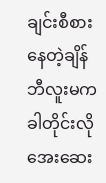ချင်းစီစားနေတဲ့ချိန် ဘီလူးမက ခါတိုင်းလို အေးဆေး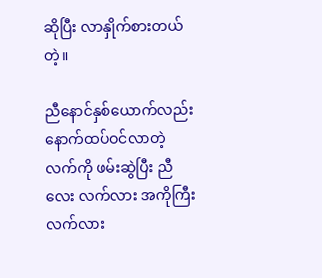ဆိုပြီး လာနှိုက်စားတယ်တဲ့။

ညီနောင်နှစ်ယောက်လည်း နောက်ထပ်ဝင်လာတဲ့လက်ကို ဖမ်းဆွဲပြီး ညီလေး လက်လား အကိုကြီးလက်လား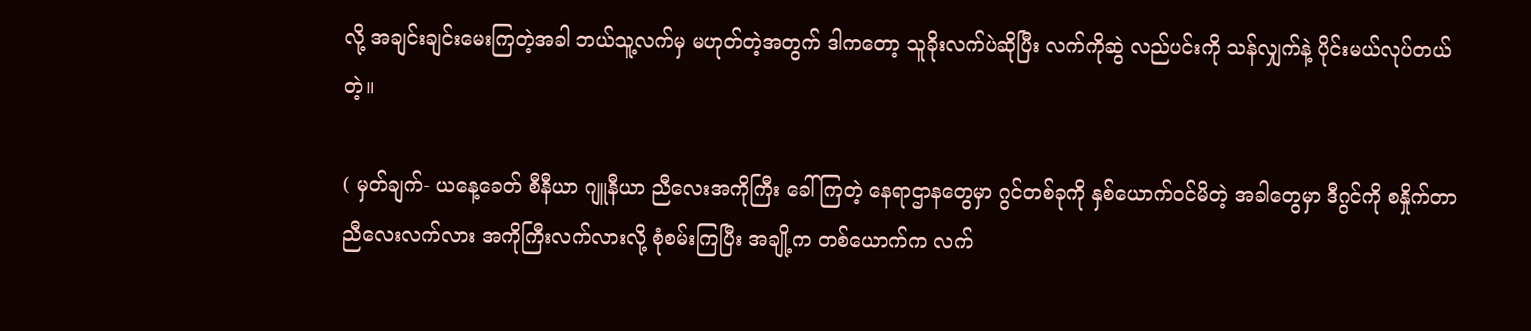လို့ အချင်းချင်းမေးကြတဲ့အခါ ဘယ်သူ့လက်မှ မဟုတ်တဲ့အတွက် ဒါကတော့ သူခိုးလက်ပဲဆိုပြီး လက်ကိုဆွဲ လည်ပင်းကို သန်လျှက်နဲ့ ပိုင်းမယ်လုပ်တယ်တဲ့။

( မှတ်ချက်- ယနေ့ခေတ် စီနီယာ ဂျူနီယာ ညီလေးအကိုကြီး ခေါ်ကြတဲ့ နေရာဌာနတွေမှာ ဂွင်တစ်ခုကို နှစ်ယောက်ဝင်မိတဲ့ အခါတွေမှာ ဒီဂွင်ကို စနှိုက်တာ ညီလေးလက်လား အကိုကြီးလက်လားလို့ စုံစမ်းကြပြီး အချို့က တစ်ယောက်က လက်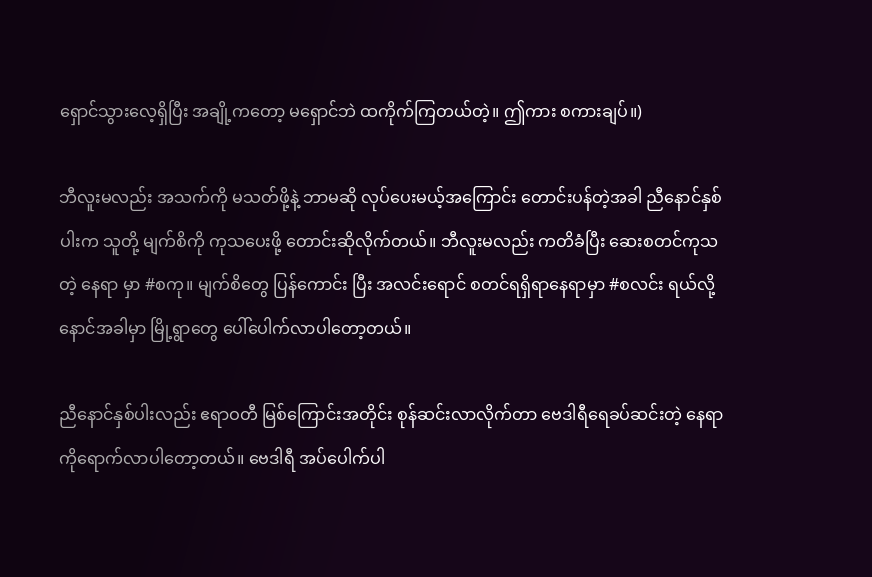ရှောင်သွားလေ့ရှိပြီး အချို့ကတော့ မရှောင်ဘဲ ထကိုက်ကြတယ်တဲ့။ ဤကား စကားချပ်။)

ဘီလူးမလည်း အသက်ကို မသတ်ဖို့နဲ့ ဘာမဆို လုပ်ပေးမယ့်အကြောင်း တောင်းပန်တဲ့အခါ ညီနောင်နှစ်ပါးက သူတို့ မျက်စိကို ကုသပေးဖို့ တောင်းဆိုလိုက်တယ်။ ဘီလူးမလည်း ကတိခံပြီး ဆေးစတင်ကုသတဲ့ နေရာ မှာ #စကု။ မျက်စိတွေ ပြန်ကောင်း ပြီး အလင်းရောင် စတင်ရရှိရာနေရာမှာ #စလင်း ရယ်လို့ နောင်အခါမှာ မြို့ရွာတွေ ပေါ်ပေါက်လာပါတော့တယ်။

ညီနောင်နှစ်ပါးလည်း ဧရာဝတီ မြစ်ကြောင်းအတိုင်း စုန်ဆင်းလာလိုက်တာ ဗေဒါရီရေခပ်ဆင်းတဲ့ နေရာကိုရောက်လာပါတော့တယ်။ ဗေဒါရီ အပ်ပေါက်ပါ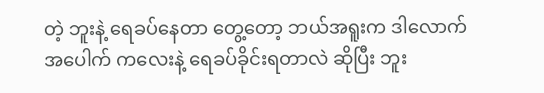တဲ့ ဘူးနဲ့ ရေခပ်နေတာ တွေ့တော့ ဘယ်အရူးက ဒါလောက်အပေါက် ကလေးနဲ့ ရေခပ်ခိုင်းရတာလဲ ဆိုပြီး ဘူး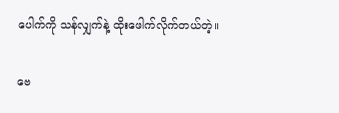ပေါက်ကို သန်လျှက်နဲ့ ထိုးဖေါက်လိုက်တယ်တဲ့။

ဗေ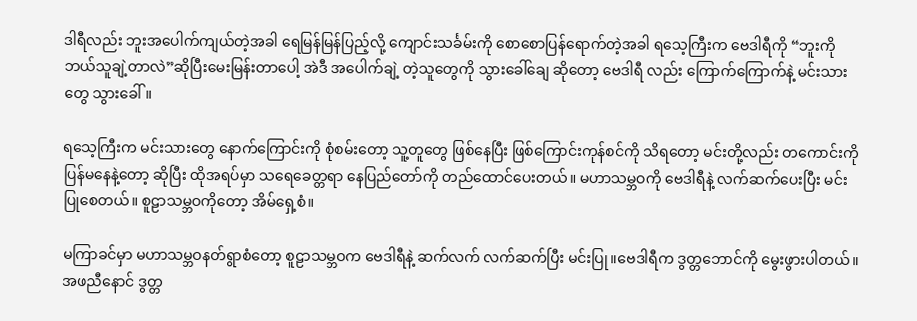ဒါရီလည်း ဘူးအပေါက်ကျယ်တဲ့အခါ ရေမြန်မြန်ပြည့်လို့ ကျောင်းသင်္ခမ်းကို စောစောပြန်ရောက်တဲ့အခါ ရသေ့ကြီးက ဗေဒါရီကို “ဘူးကို ဘယ်သူချဲ့တာလဲ”ဆိုပြီးမေးမြန်းတာပေါ့ အဲဒီ အပေါက်ချဲ့ တဲ့သူတွေကို သွားခေါ်ချေ ဆိုတော့ ဗေဒါရီ လည်း ကြောက်ကြောက်နဲ့ မင်းသားတွေ သွားခေါ်။

ရသေ့ကြီးက မင်းသားတွေ နောက်ကြောင်းကို စုံစမ်းတော့ သူ့တူတွေ ဖြစ်နေပြီး ဖြစ်ကြောင်းကုန်စင်ကို သိရတော့ မင်းတို့လည်း တကောင်းကို ပြန်မနေနဲ့တော့ ဆိုပြီး ထိုအရပ်မှာ သရေခေတ္တရာ နေပြည်တော်ကို တည်ထောင်ပေးတယ်။ မဟာသမ္ဘဝကို ဗေဒါရီနဲ့ လက်ဆက်ပေးပြီး မင်းပြုစေတယ်။ စူဠာသမ္ဘဝကိုတော့ အိမ်ရှေ့စံ။

မကြာခင်မှာ မဟာသမ္ဘဝနတ်ရွာစံတော့ စူဠာသမ္ဘဝက ဗေဒါရီနဲ့ ဆက်လက် လက်ဆက်ပြီး မင်းပြု။ဗေဒါရီက ဒွတ္တဘောင်ကို မွေးဖွားပါတယ်။ အဖညီနောင် ဒွတ္တ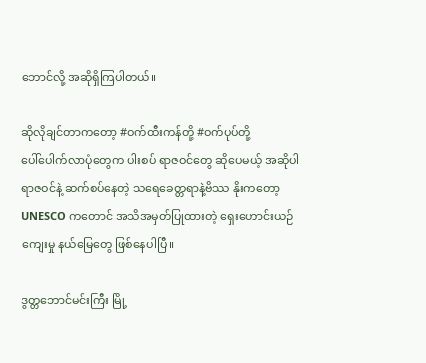ဘောင်လို့ အဆိုရှိကြပါတယ်။

ဆိုလိုချင်တာကတော့ #ဝက်ထီးကန်တို့ #ဝက်ပုပ်တို့
ပေါ်ပေါက်လာပုံတွေက ပါးစပ် ရာဇဝင်တွေ ဆိုပေမယ့် အဆိုပါ ရာဇဝင်နဲ့ ဆက်စပ်နေတဲ့ သရေခေတ္တရာနဲ့ဗိဿ နိုးကတော့ UNESCO ကတောင် အသိအမှတ်ပြုထားတဲ့ ရှေးဟောင်းယဉ်ကျေးမှု နယ်မြေတွေ ဖြစ်နေပါပြီ။

ဒွတ္တဘောင်မင်းကြီး မြို့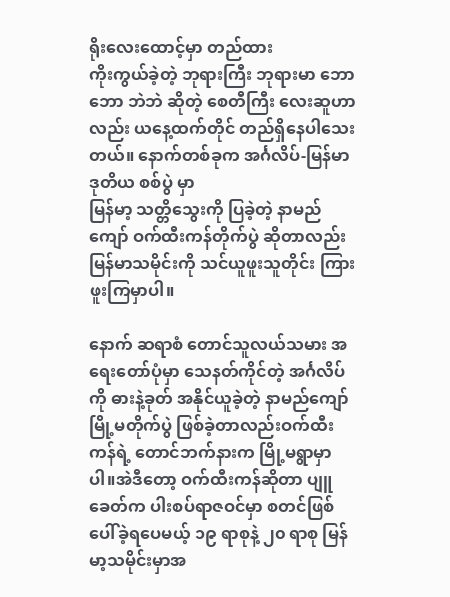ရိုးလေးထောင့်မှာ တည်ထား
ကိုးကွယ်ခဲ့တဲ့ ဘုရားကြီး ဘုရားမာ ဘောဘော ဘဲဘဲ ဆိုတဲ့ စေတီကြီး လေးဆူဟာလည်း ယနေ့ထက်တိုင် တည်ရှိနေပါသေးတယ်။ နောက်တစ်ခုက အင်္ဂလိပ်-မြန်မာ ဒုတိယ စစ်ပွဲ မှာ
မြန်မာ့ သတ္တိသွေးကို ပြခဲ့တဲ့ နာမည်ကျော် ဝက်ထီးကန်တိုက်ပွဲ ဆိုတာလည်း မြန်မာသမိုင်းကို သင်ယူဖူးသူတိုင်း ကြားဖူးကြမှာပါ။

နောက် ဆရာစံ တောင်သူလယ်သမား အရေးတော်ပုံမှာ သေနတ်ကိုင်တဲ့ အင်္ဂလိပ်ကို ဓားနဲ့ခုတ် အနိုင်ယူခဲ့တဲ့ နာမည်ကျော် မြို့မတိုက်ပွဲ ဖြစ်ခဲ့တာလည်းဝက်ထီးကန်ရဲ့ တောင်ဘက်နားက မြို့မရွာမှာပါ။အဲဒီတော့ ဝက်ထီးကန်ဆိုတာ ပျူခေတ်က ပါးစပ်ရာဇဝင်မှာ စတင်ဖြစ်ပေါ်ခဲ့ရပေမယ့် ၁၉ ရာစုနဲ့ ၂၀ ရာစု မြန်မာ့သမိုင်းမှာအ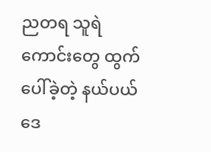ညတရ သူရဲကောင်းတွေ ထွက်ပေါ်ခဲ့တဲ့ နယ်ပယ်ဒေ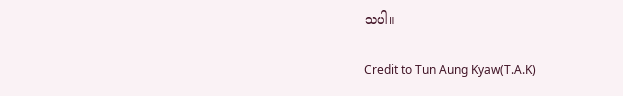သပါ။

Credit to Tun Aung Kyaw(T.A.K)